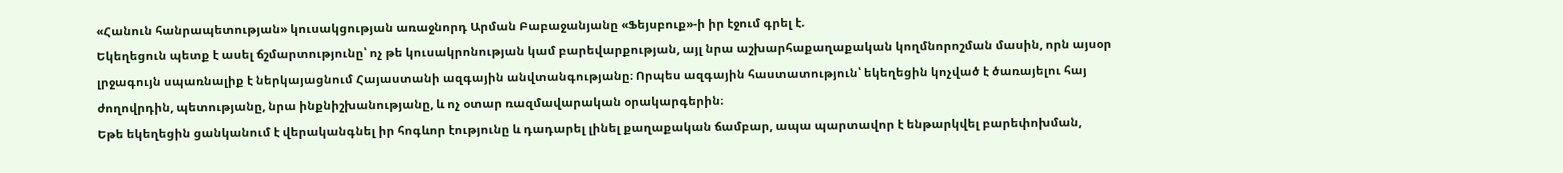«Հանուն հանրապետության» կուսակցության առաջնորդ Արման Բաբաջանյանը «Ֆեյսբուք»-ի իր էջում գրել է.
Եկեղեցուն պետք է ասել ճշմարտությունը՝ ոչ թե կուսակրոնության կամ բարեվարքության, այլ նրա աշխարհաքաղաքական կողմնորոշման մասին, որն այսօր լրջագույն սպառնալիք է ներկայացնում Հայաստանի ազգային անվտանգությանը։ Որպես ազգային հաստատություն՝ եկեղեցին կոչված է ծառայելու հայ ժողովրդին, պետությանը, նրա ինքնիշխանությանը, և ոչ օտար ռազմավարական օրակարգերին։
Եթե եկեղեցին ցանկանում է վերականգնել իր հոգևոր էությունը և դադարել լինել քաղաքական ճամբար, ապա պարտավոր է ենթարկվել բարեփոխման,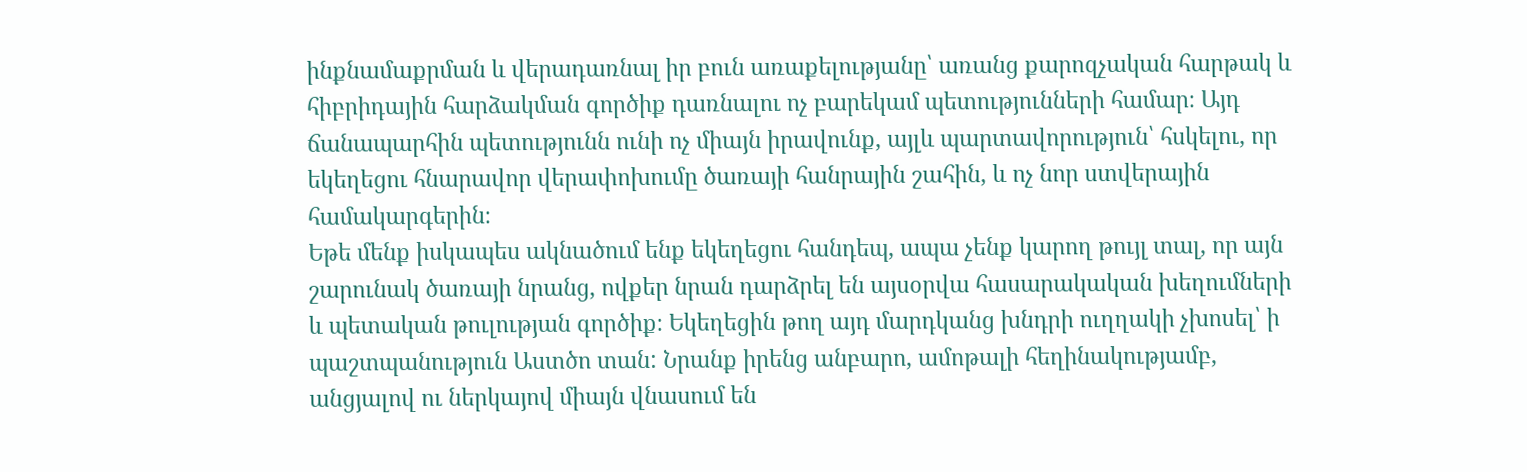ինքնամաքրման և վերադառնալ իր բուն առաքելությանը՝ առանց քարոզչական հարթակ և հիբրիդային հարձակման գործիք դառնալու ոչ բարեկամ պետությունների համար։ Այդ ճանապարհին պետությունն ունի ոչ միայն իրավունք, այլև պարտավորություն՝ հսկելու, որ եկեղեցու հնարավոր վերափոխումը ծառայի հանրային շահին, և ոչ նոր ստվերային համակարգերին։
Եթե մենք իսկապես ակնածում ենք եկեղեցու հանդեպ, ապա չենք կարող թույլ տալ, որ այն շարունակ ծառայի նրանց, ովքեր նրան դարձրել են այսօրվա հասարակական խեղումների և պետական թուլության գործիք։ Եկեղեցին թող այդ մարդկանց խնդրի ուղղակի չխոսել՝ ի պաշտպանություն Աստծո տան: Նրանք իրենց անբարո, ամոթալի հեղինակությամբ, անցյալով ու ներկայով միայն վնասում են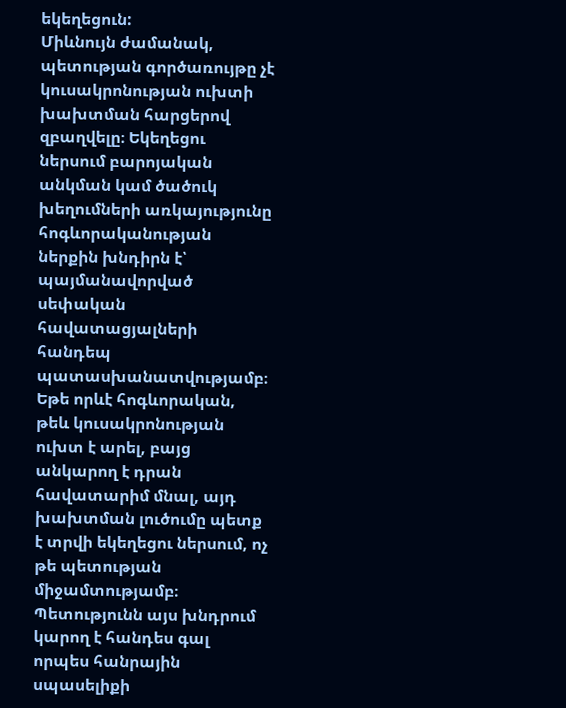եկեղեցուն:
Միևնույն ժամանակ, պետության գործառույթը չէ կուսակրոնության ուխտի խախտման հարցերով զբաղվելը։ Եկեղեցու ներսում բարոյական անկման կամ ծածուկ խեղումների առկայությունը հոգևորականության ներքին խնդիրն է՝ պայմանավորված սեփական հավատացյալների հանդեպ պատասխանատվությամբ։ Եթե որևէ հոգևորական, թեև կուսակրոնության ուխտ է արել, բայց անկարող է դրան հավատարիմ մնալ, այդ խախտման լուծումը պետք է տրվի եկեղեցու ներսում, ոչ թե պետության միջամտությամբ։ Պետությունն այս խնդրում կարող է հանդես գալ որպես հանրային սպասելիքի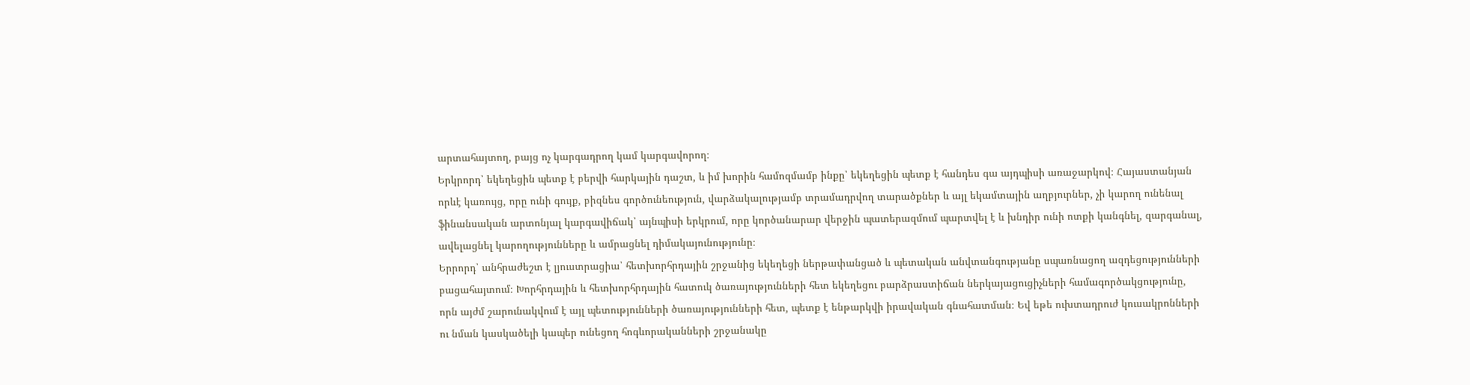արտահայտող, բայց ոչ կարգադրող կամ կարգավորող։
Երկրորդ՝ եկեղեցին պետք է բերվի հարկային դաշտ, և իմ խորին համոզմամբ ինքը՝ եկեղեցին պետք է հանդես գա այդպիսի առաջարկով։ Հայաստանյան որևէ կառույց, որը ունի գույք, բիզնես գործունեություն, վարձակալությամբ տրամադրվող տարածքներ և այլ եկամտային աղբյուրներ, չի կարող ունենալ ֆինանսական արտոնյալ կարգավիճակ՝ այնպիսի երկրում, որը կործանարար վերջին պատերազմում պարտվել է և խնդիր ունի ոտքի կանգնել, զարգանալ, ավելացնել կարողությունները և ամրացնել դիմակայունությունը։
Երրորդ՝ անհրաժեշտ է լյուստրացիա՝ հետխորհրդային շրջանից եկեղեցի ներթափանցած և պետական անվտանգությանը սպառնացող ազդեցությունների բացահայտում։ Խորհրդային և հետխորհրդային հատուկ ծառայությունների հետ եկեղեցու բարձրաստիճան ներկայացուցիչների համագործակցությունը, որն այժմ շարունակվում է այլ պետությունների ծառայությունների հետ, պետք է ենթարկվի իրավական գնահատման։ Եվ եթե ուխտադրուժ կուսակրոնների ու նման կասկածելի կապեր ունեցող հոգևորականների շրջանակը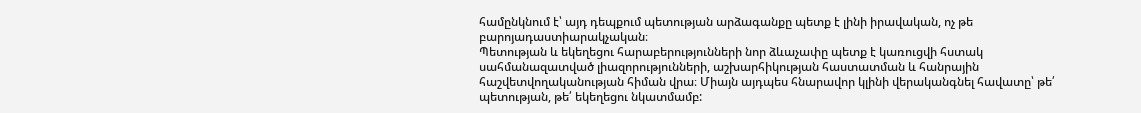համընկնում է՝ այդ դեպքում պետության արձագանքը պետք է լինի իրավական, ոչ թե բարոյադաստիարակչական։
Պետության և եկեղեցու հարաբերությունների նոր ձևաչափը պետք է կառուցվի հստակ սահմանազատված լիազորությունների, աշխարհիկության հաստատման և հանրային հաշվետվողականության հիման վրա։ Միայն այդպես հնարավոր կլինի վերականգնել հավատը՝ թե՛ պետության, թե՛ եկեղեցու նկատմամբ: